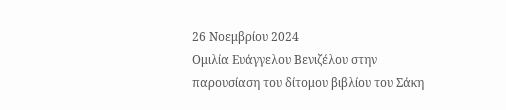26 Νοεμβρίου 2024
Ομιλία Ευάγγελου Βενιζέλου στην παρουσίαση του δίτομου βιβλίου του Σάκη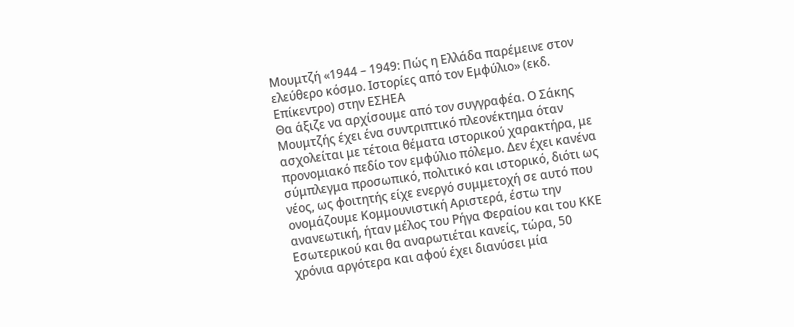Μουμτζή «1944 – 1949: Πώς η Ελλάδα παρέμεινε στον ελεύθερο κόσμο. Ιστορίες από τον Εμφύλιο» (εκδ. Επίκεντρο) στην ΕΣΗΕΑ
Θα άξιζε να αρχίσουμε από τον συγγραφέα. Ο Σάκης Μουμτζής έχει ένα συντριπτικό πλεονέκτημα όταν ασχολείται με τέτοια θέματα ιστορικού χαρακτήρα, με προνομιακό πεδίο τον εμφύλιο πόλεμο. Δεν έχει κανένα σύμπλεγμα προσωπικό, πολιτικό και ιστορικό, διότι ως νέος, ως φοιτητής είχε ενεργό συμμετοχή σε αυτό που ονομάζουμε Κομμουνιστική Αριστερά, έστω την ανανεωτική, ήταν μέλος του Ρήγα Φεραίου και του ΚΚΕ Εσωτερικού και θα αναρωτιέται κανείς, τώρα, 50 χρόνια αργότερα και αφού έχει διανύσει μία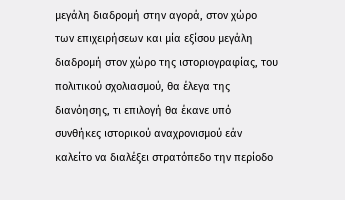μεγάλη διαδρομή στην αγορά, στον χώρο των επιχειρήσεων και μία εξίσου μεγάλη διαδρομή στον χώρο της ιστοριογραφίας, του πολιτικού σχολιασμού, θα έλεγα της διανόησης, τι επιλογή θα έκανε υπό συνθήκες ιστορικού αναχρονισμού εάν καλείτο να διαλέξει στρατόπεδο την περίοδο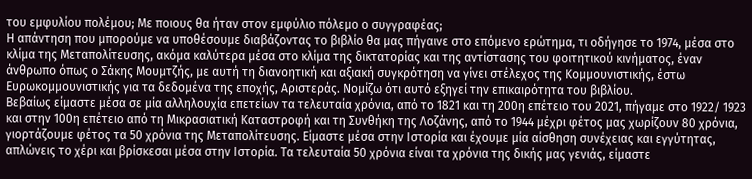του εμφυλίου πολέμου; Με ποιους θα ήταν στον εμφύλιο πόλεμο ο συγγραφέας;
Η απάντηση που μπορούμε να υποθέσουμε διαβάζοντας το βιβλίο θα μας πήγαινε στο επόμενο ερώτημα, τι οδήγησε το 1974, μέσα στο κλίμα της Μεταπολίτευσης, ακόμα καλύτερα μέσα στο κλίμα της δικτατορίας και της αντίστασης του φοιτητικού κινήματος, έναν άνθρωπο όπως ο Σάκης Μουμτζής, με αυτή τη διανοητική και αξιακή συγκρότηση να γίνει στέλεχος της Κομμουνιστικής, έστω Ευρωκομμουνιστικής για τα δεδομένα της εποχής, Αριστεράς. Νομίζω ότι αυτό εξηγεί την επικαιρότητα του βιβλίου.
Βεβαίως είμαστε μέσα σε μία αλληλουχία επετείων τα τελευταία χρόνια, από το 1821 και τη 200η επέτειο του 2021, πήγαμε στο 1922/ 1923 και στην 100η επέτειο από τη Μικρασιατική Καταστροφή και τη Συνθήκη της Λοζάνης, από το 1944 μέχρι φέτος μας χωρίζουν 80 χρόνια, γιορτάζουμε φέτος τα 50 χρόνια της Μεταπολίτευσης. Είμαστε μέσα στην Ιστορία και έχουμε μία αίσθηση συνέχειας και εγγύτητας, απλώνεις το χέρι και βρίσκεσαι μέσα στην Ιστορία. Τα τελευταία 50 χρόνια είναι τα χρόνια της δικής μας γενιάς, είμαστε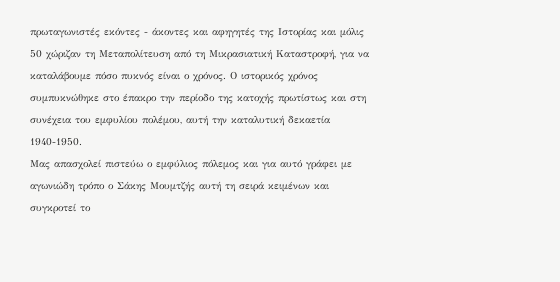πρωταγωνιστές εκόντες - άκοντες και αφηγητές της Ιστορίας και μόλις 50 χώριζαν τη Μεταπολίτευση από τη Μικρασιατική Καταστροφή, για να καταλάβουμε πόσο πυκνός είναι ο χρόνος. Ο ιστορικός χρόνος συμπυκνώθηκε στο έπακρο την περίοδο της κατοχής πρωτίστως και στη συνέχεια του εμφυλίου πολέμου, αυτή την καταλυτική δεκαετία 1940-1950.
Μας απασχολεί πιστεύω ο εμφύλιος πόλεμος και για αυτό γράφει με αγωνιώδη τρόπο ο Σάκης Μουμτζής αυτή τη σειρά κειμένων και συγκροτεί το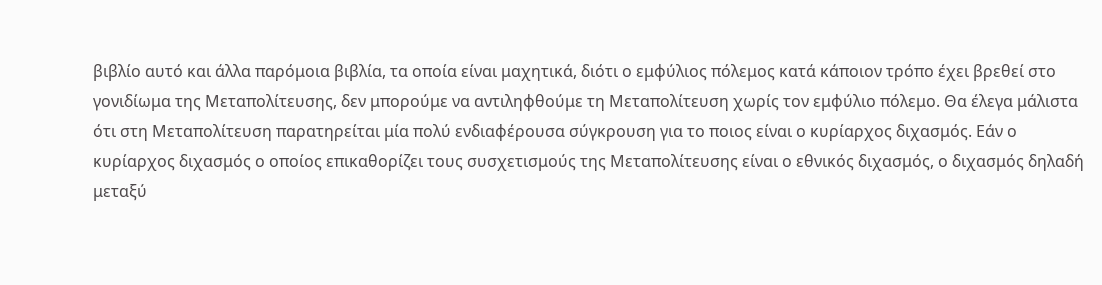βιβλίο αυτό και άλλα παρόμοια βιβλία, τα οποία είναι μαχητικά, διότι ο εμφύλιος πόλεμος κατά κάποιον τρόπο έχει βρεθεί στο γονιδίωμα της Μεταπολίτευσης, δεν μπορούμε να αντιληφθούμε τη Μεταπολίτευση χωρίς τον εμφύλιο πόλεμο. Θα έλεγα μάλιστα ότι στη Μεταπολίτευση παρατηρείται μία πολύ ενδιαφέρουσα σύγκρουση για το ποιος είναι ο κυρίαρχος διχασμός. Εάν ο κυρίαρχος διχασμός ο οποίος επικαθορίζει τους συσχετισμούς της Μεταπολίτευσης είναι ο εθνικός διχασμός, ο διχασμός δηλαδή μεταξύ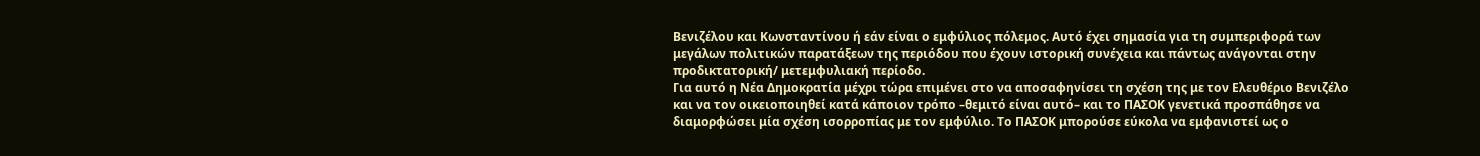Βενιζέλου και Κωνσταντίνου ή εάν είναι ο εμφύλιος πόλεμος. Αυτό έχει σημασία για τη συμπεριφορά των μεγάλων πολιτικών παρατάξεων της περιόδου που έχουν ιστορική συνέχεια και πάντως ανάγονται στην προδικτατορική/ μετεμφυλιακή περίοδο.
Για αυτό η Νέα Δημοκρατία μέχρι τώρα επιμένει στο να αποσαφηνίσει τη σχέση της με τον Ελευθέριο Βενιζέλο και να τον οικειοποιηθεί κατά κάποιον τρόπο –θεμιτό είναι αυτό– και το ΠΑΣΟΚ γενετικά προσπάθησε να διαμορφώσει μία σχέση ισορροπίας με τον εμφύλιο. Το ΠΑΣΟΚ μπορούσε εύκολα να εμφανιστεί ως ο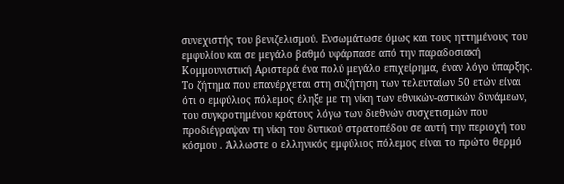συνεχιστής του βενιζελισμού. Ενσωμάτωσε όμως και τους ηττημένους του εμφυλίου και σε μεγάλο βαθμό υφάρπασε από την παραδοσιακή Κομμουνιστική Αριστερά ένα πολύ μεγάλο επιχείρημα, έναν λόγο ύπαρξης.
Το ζήτημα που επανέρχεται στη συζήτηση των τελευταίων 50 ετών είναι ότι ο εμφύλιος πόλεμος έληξε με τη νίκη των εθνικών-αστικών δυνάμεων, του συγκροτημένου κράτους λόγω των διεθνών συσχετισμών που προδιέγραψαν τη νίκη του δυτικού στρατοπέδου σε αυτή την περιοχή του κόσμου . Άλλωστε ο ελληνικός εμφύλιος πόλεμος είναι το πρώτο θερμό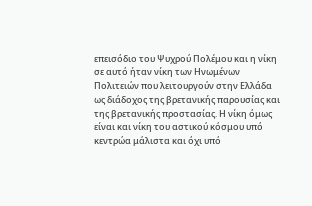επεισόδιο του Ψυχρού Πολέμου και η νίκη σε αυτό ήταν νίκη των Ηνωμένων Πολιτειών που λειτουργούν στην Ελλάδα ως διάδοχος της βρετανικής παρουσίας και της βρετανικής προστασίας. Η νίκη όμως είναι και νίκη του αστικού κόσμου υπό κεντρώα μάλιστα και όχι υπό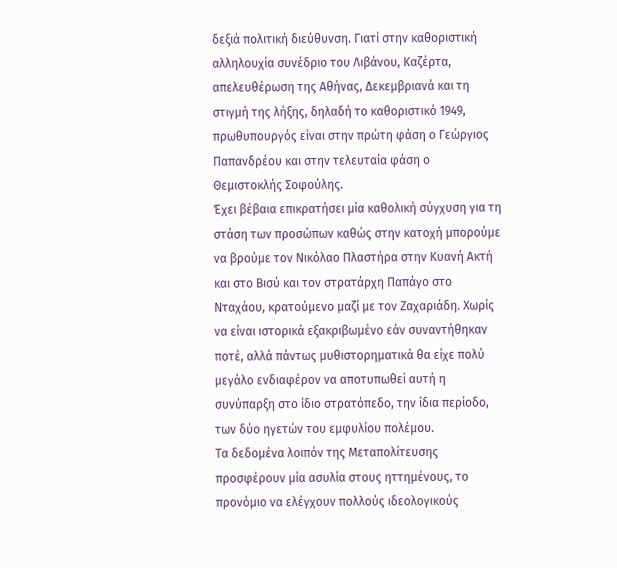δεξιά πολιτική διεύθυνση. Γιατί στην καθοριστική αλληλουχία συνέδριο του Λιβάνου, Καζέρτα, απελευθέρωση της Αθήνας, Δεκεμβριανά και τη στιγμή της λήξης, δηλαδή το καθοριστικό 1949, πρωθυπουργός είναι στην πρώτη φάση ο Γεώργιος Παπανδρέου και στην τελευταία φάση ο Θεμιστοκλής Σοφούλης.
Έχει βέβαια επικρατήσει μία καθολική σύγχυση για τη στάση των προσώπων καθώς στην κατοχή μπορούμε να βρούμε τον Νικόλαο Πλαστήρα στην Κυανή Ακτή και στο Βισύ και τον στρατάρχη Παπάγο στο Νταχάου, κρατούμενο μαζί με τον Ζαχαριάδη. Χωρίς να είναι ιστορικά εξακριβωμένο εάν συναντήθηκαν ποτέ, αλλά πάντως μυθιστορηματικά θα είχε πολύ μεγάλο ενδιαφέρον να αποτυπωθεί αυτή η συνύπαρξη στο ίδιο στρατόπεδο, την ίδια περίοδο, των δύο ηγετών του εμφυλίου πολέμου.
Τα δεδομένα λοιπόν της Μεταπολίτευσης προσφέρουν μία ασυλία στους ηττημένους, το προνόμιο να ελέγχουν πολλούς ιδεολογικούς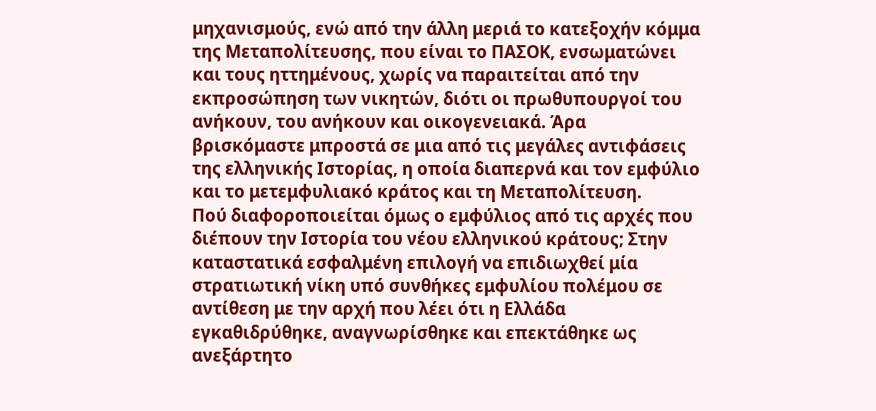μηχανισμούς, ενώ από την άλλη μεριά το κατεξοχήν κόμμα της Μεταπολίτευσης, που είναι το ΠΑΣΟΚ, ενσωματώνει και τους ηττημένους, χωρίς να παραιτείται από την εκπροσώπηση των νικητών, διότι οι πρωθυπουργοί του ανήκουν, του ανήκουν και οικογενειακά. Άρα βρισκόμαστε μπροστά σε μια από τις μεγάλες αντιφάσεις της ελληνικής Ιστορίας, η οποία διαπερνά και τον εμφύλιο και το μετεμφυλιακό κράτος και τη Μεταπολίτευση.
Πού διαφοροποιείται όμως ο εμφύλιος από τις αρχές που διέπουν την Ιστορία του νέου ελληνικού κράτους; Στην καταστατικά εσφαλμένη επιλογή να επιδιωχθεί μία στρατιωτική νίκη υπό συνθήκες εμφυλίου πολέμου σε αντίθεση με την αρχή που λέει ότι η Ελλάδα εγκαθιδρύθηκε, αναγνωρίσθηκε και επεκτάθηκε ως ανεξάρτητο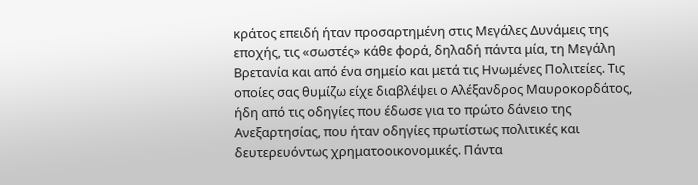κράτος επειδή ήταν προσαρτημένη στις Μεγάλες Δυνάμεις της εποχής, τις «σωστές» κάθε φορά, δηλαδή πάντα μία, τη Μεγάλη Βρετανία και από ένα σημείο και μετά τις Ηνωμένες Πολιτείες. Τις οποίες σας θυμίζω είχε διαβλέψει ο Αλέξανδρος Μαυροκορδάτος, ήδη από τις οδηγίες που έδωσε για το πρώτο δάνειο της Ανεξαρτησίας, που ήταν οδηγίες πρωτίστως πολιτικές και δευτερευόντως χρηματοοικονομικές. Πάντα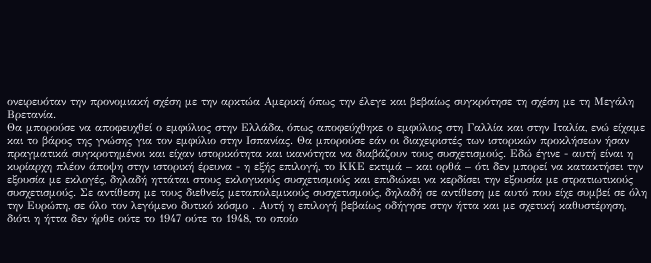ονειρευόταν την προνομιακή σχέση με την αρκτώα Αμερική όπως την έλεγε και βεβαίως συγκρότησε τη σχέση με τη Μεγάλη Βρετανία.
Θα μπορούσε να αποφευχθεί ο εμφύλιος στην Ελλάδα, όπως αποφεύχθηκε ο εμφύλιος στη Γαλλία και στην Ιταλία, ενώ είχαμε και το βάρος της γνώσης για τον εμφύλιο στην Ισπανίας. Θα μπορούσε εάν οι διαχειριστές των ιστορικών προκλήσεων ήσαν πραγματικά συγκροτημένοι και είχαν ιστορικότητα και ικανότητα να διαβάζουν τους συσχετισμούς. Εδώ έγινε - αυτή είναι η κυρίαρχη πλέον άποψη στην ιστορική έρευνα - η εξής επιλογή, το ΚΚΕ εκτιμά – και ορθά – ότι δεν μπορεί να κατακτήσει την εξουσία με εκλογές, δηλαδή ηττάται στους εκλογικούς συσχετισμούς και επιδιώκει να κερδίσει την εξουσία με στρατιωτικούς συσχετισμούς. Σε αντίθεση με τους διεθνείς μεταπολεμικούς συσχετισμούς, δηλαδή σε αντίθεση με αυτό που είχε συμβεί σε όλη την Ευρώπη, σε όλο τον λεγόμενο δυτικό κόσμο . Αυτή η επιλογή βεβαίως οδήγησε στην ήττα και με σχετική καθυστέρηση, διότι η ήττα δεν ήρθε ούτε το 1947 ούτε το 1948, το οποίο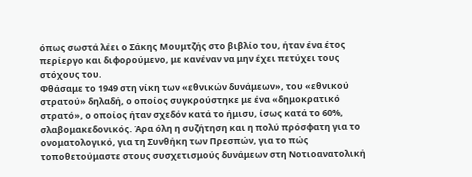όπως σωστά λέει ο Σάκης Μουμτζής στο βιβλίο του, ήταν ένα έτος περίεργο και διφορούμενο, με κανέναν να μην έχει πετύχει τους στόχους του.
Φθάσαμε το 1949 στη νίκη των «εθνικών δυνάμεων», του «εθνικού στρατού» δηλαδή, ο οποίος συγκρούστηκε με ένα «δημοκρατικό στρατό», ο οποίος ήταν σχεδόν κατά το ήμισυ, ίσως κατά το 60%, σλαβομακεδονικός. Άρα όλη η συζήτηση και η πολύ πρόσφατη για το ονοματολογικό, για τη Συνθήκη των Πρεσπών, για το πώς τοποθετούμαστε στους συσχετισμούς δυνάμεων στη Νοτιοανατολική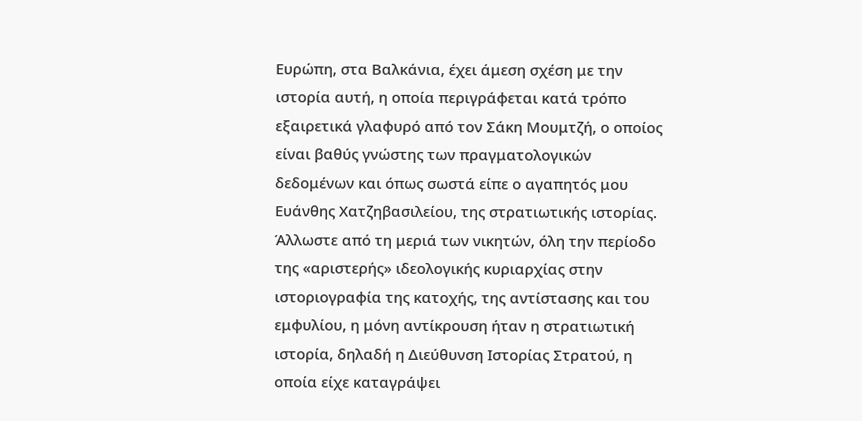Ευρώπη, στα Βαλκάνια, έχει άμεση σχέση με την ιστορία αυτή, η οποία περιγράφεται κατά τρόπο εξαιρετικά γλαφυρό από τον Σάκη Μουμτζή, ο οποίος είναι βαθύς γνώστης των πραγματολογικών δεδομένων και όπως σωστά είπε ο αγαπητός μου Ευάνθης Χατζηβασιλείου, της στρατιωτικής ιστορίας. Άλλωστε από τη μεριά των νικητών, όλη την περίοδο της «αριστερής» ιδεολογικής κυριαρχίας στην ιστοριογραφία της κατοχής, της αντίστασης και του εμφυλίου, η μόνη αντίκρουση ήταν η στρατιωτική ιστορία, δηλαδή η Διεύθυνση Ιστορίας Στρατού, η οποία είχε καταγράψει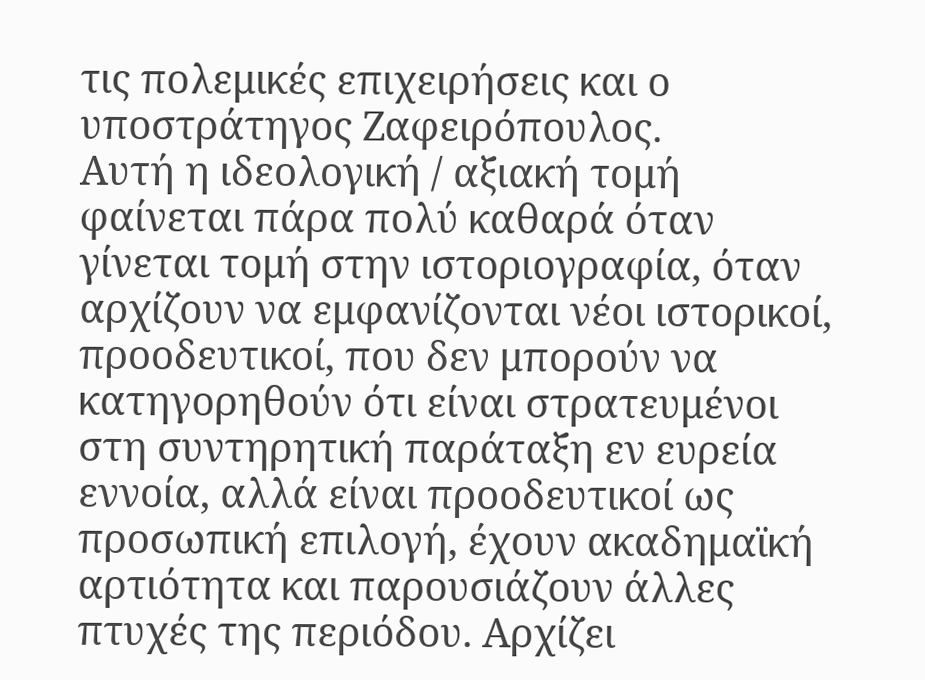τις πολεμικές επιχειρήσεις και ο υποστράτηγος Ζαφειρόπουλος.
Αυτή η ιδεολογική / αξιακή τομή φαίνεται πάρα πολύ καθαρά όταν γίνεται τομή στην ιστοριογραφία, όταν αρχίζουν να εμφανίζονται νέοι ιστορικοί, προοδευτικοί, που δεν μπορούν να κατηγορηθούν ότι είναι στρατευμένοι στη συντηρητική παράταξη εν ευρεία εννοία, αλλά είναι προοδευτικοί ως προσωπική επιλογή, έχουν ακαδημαϊκή αρτιότητα και παρουσιάζουν άλλες πτυχές της περιόδου. Αρχίζει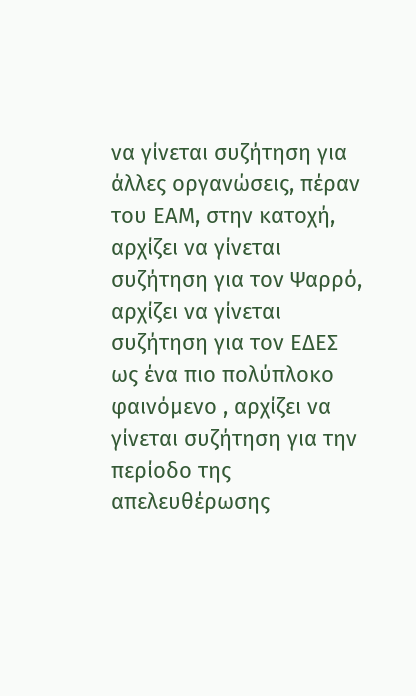να γίνεται συζήτηση για άλλες οργανώσεις, πέραν του ΕΑΜ, στην κατοχή, αρχίζει να γίνεται συζήτηση για τον Ψαρρό, αρχίζει να γίνεται συζήτηση για τον ΕΔΕΣ ως ένα πιο πολύπλοκο φαινόμενο , αρχίζει να γίνεται συζήτηση για την περίοδο της απελευθέρωσης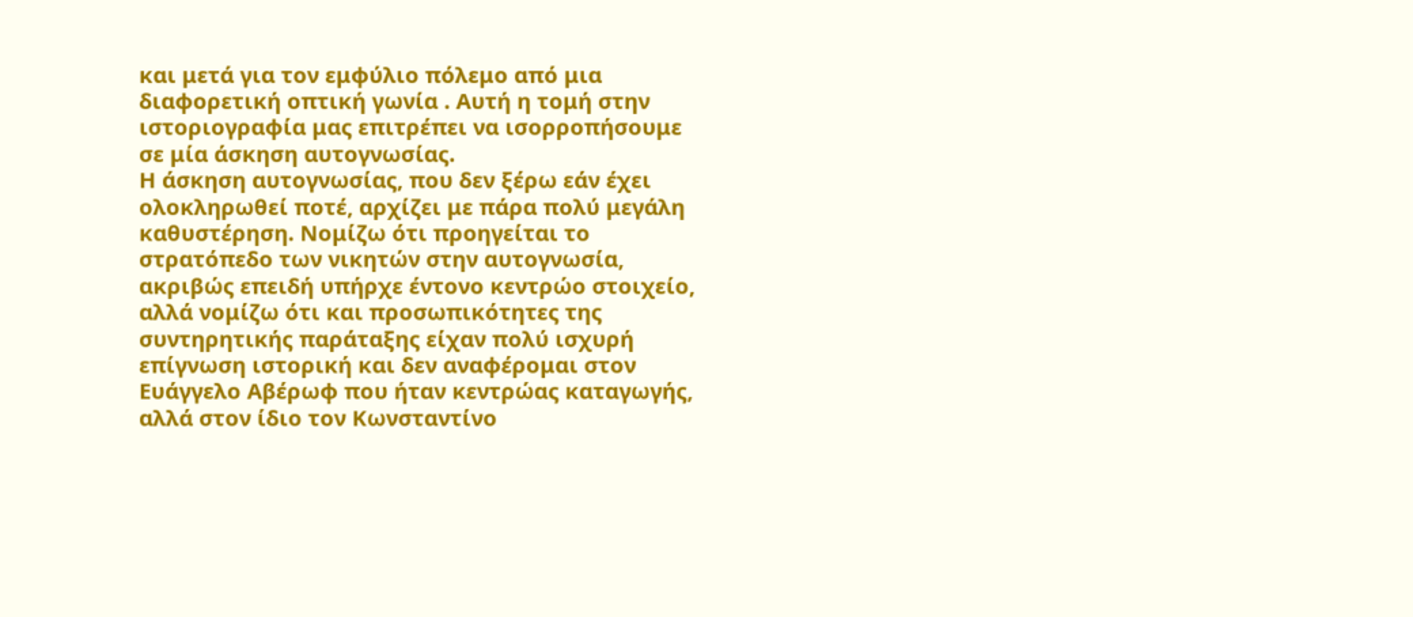και μετά για τον εμφύλιο πόλεμο από μια διαφορετική οπτική γωνία . Αυτή η τομή στην ιστοριογραφία μας επιτρέπει να ισορροπήσουμε σε μία άσκηση αυτογνωσίας.
Η άσκηση αυτογνωσίας, που δεν ξέρω εάν έχει ολοκληρωθεί ποτέ, αρχίζει με πάρα πολύ μεγάλη καθυστέρηση. Νομίζω ότι προηγείται το στρατόπεδο των νικητών στην αυτογνωσία, ακριβώς επειδή υπήρχε έντονο κεντρώο στοιχείο, αλλά νομίζω ότι και προσωπικότητες της συντηρητικής παράταξης είχαν πολύ ισχυρή επίγνωση ιστορική και δεν αναφέρομαι στον Ευάγγελο Αβέρωφ που ήταν κεντρώας καταγωγής, αλλά στον ίδιο τον Κωνσταντίνο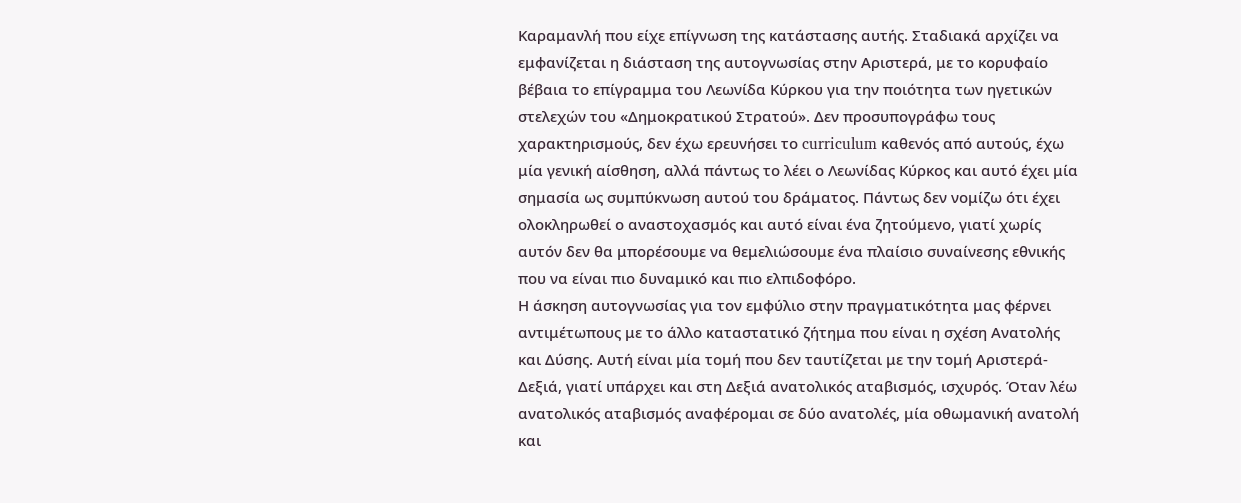Καραμανλή που είχε επίγνωση της κατάστασης αυτής. Σταδιακά αρχίζει να εμφανίζεται η διάσταση της αυτογνωσίας στην Αριστερά, με το κορυφαίο βέβαια το επίγραμμα του Λεωνίδα Κύρκου για την ποιότητα των ηγετικών στελεχών του «Δημοκρατικού Στρατού». Δεν προσυπογράφω τους χαρακτηρισμούς, δεν έχω ερευνήσει το curriculum καθενός από αυτούς, έχω μία γενική αίσθηση, αλλά πάντως το λέει ο Λεωνίδας Κύρκος και αυτό έχει μία σημασία ως συμπύκνωση αυτού του δράματος. Πάντως δεν νομίζω ότι έχει ολοκληρωθεί ο αναστοχασμός και αυτό είναι ένα ζητούμενο, γιατί χωρίς αυτόν δεν θα μπορέσουμε να θεμελιώσουμε ένα πλαίσιο συναίνεσης εθνικής που να είναι πιο δυναμικό και πιο ελπιδοφόρο.
Η άσκηση αυτογνωσίας για τον εμφύλιο στην πραγματικότητα μας φέρνει αντιμέτωπους με το άλλο καταστατικό ζήτημα που είναι η σχέση Ανατολής και Δύσης. Αυτή είναι μία τομή που δεν ταυτίζεται με την τομή Αριστερά-Δεξιά, γιατί υπάρχει και στη Δεξιά ανατολικός αταβισμός, ισχυρός. Όταν λέω ανατολικός αταβισμός αναφέρομαι σε δύο ανατολές, μία οθωμανική ανατολή και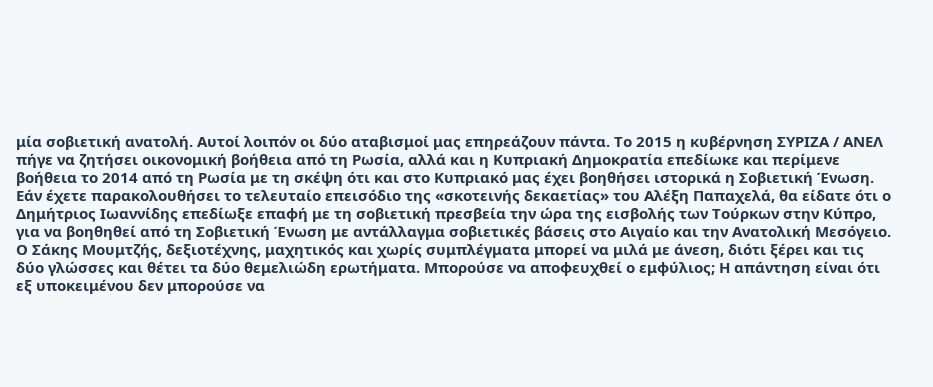μία σοβιετική ανατολή. Αυτοί λοιπόν οι δύο αταβισμοί μας επηρεάζουν πάντα. Το 2015 η κυβέρνηση ΣΥΡΙΖΑ / ΑΝΕΛ πήγε να ζητήσει οικονομική βοήθεια από τη Ρωσία, αλλά και η Κυπριακή Δημοκρατία επεδίωκε και περίμενε βοήθεια το 2014 από τη Ρωσία με τη σκέψη ότι και στο Κυπριακό μας έχει βοηθήσει ιστορικά η Σοβιετική Ένωση. Εάν έχετε παρακολουθήσει το τελευταίο επεισόδιο της «σκοτεινής δεκαετίας» του Αλέξη Παπαχελά, θα είδατε ότι ο Δημήτριος Ιωαννίδης επεδίωξε επαφή με τη σοβιετική πρεσβεία την ώρα της εισβολής των Τούρκων στην Κύπρο, για να βοηθηθεί από τη Σοβιετική Ένωση με αντάλλαγμα σοβιετικές βάσεις στο Αιγαίο και την Ανατολική Μεσόγειο.
Ο Σάκης Μουμτζής, δεξιοτέχνης, μαχητικός και χωρίς συμπλέγματα μπορεί να μιλά με άνεση, διότι ξέρει και τις δύο γλώσσες και θέτει τα δύο θεμελιώδη ερωτήματα. Μπορούσε να αποφευχθεί ο εμφύλιος; Η απάντηση είναι ότι εξ υποκειμένου δεν μπορούσε να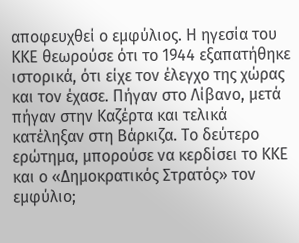αποφευχθεί ο εμφύλιος. Η ηγεσία του ΚΚΕ θεωρούσε ότι το 1944 εξαπατήθηκε ιστορικά, ότι είχε τον έλεγχο της χώρας και τον έχασε. Πήγαν στο Λίβανο, μετά πήγαν στην Καζέρτα και τελικά κατέληξαν στη Βάρκιζα. Το δεύτερο ερώτημα, μπορούσε να κερδίσει το ΚΚΕ και ο «Δημοκρατικός Στρατός» τον εμφύλιο;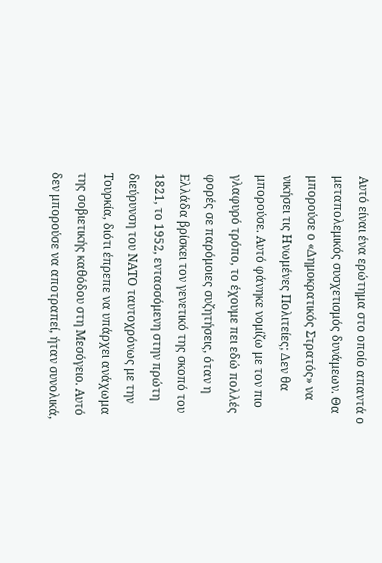Αυτό είναι ένα ερώτημα στο οποίο απαντά ο μεταπολεμικός συσχετισμός δυνάμεων. Θα μπορούσε ο «Δημοκρατικός Στρατός» να νικήσει τις Ηνωμένες Πολιτείες; Δεν θα μπορούσε. Αυτό φάνηκε νομίζω με τον πιο γλαφυρό τρόπο, το έχουμε πει εδώ πολλές φορές σε παρόμοιες συζητήσεις, όταν η Ελλάδα βρίσκει τον γενετικό της σκοπό του 1821, το 1952, εντασσόμενη στην πρώτη διεύρυνση του ΝΑΤΟ ταυτοχρόνως με την Τουρκία, διότι έπρεπε να υπάρχει ανάχωμα της σοβιετικής καθόδου στη Μεσόγειο. Αυτό δεν μπορούσε να αποτραπεί, ήταν συνολικά,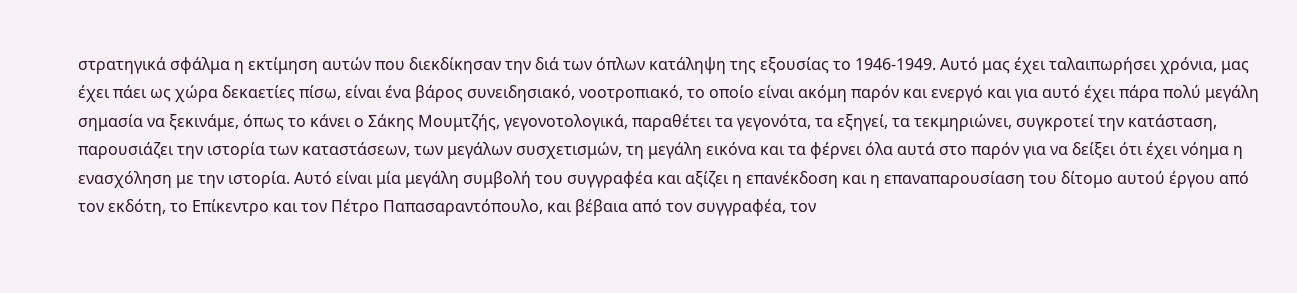στρατηγικά σφάλμα η εκτίμηση αυτών που διεκδίκησαν την διά των όπλων κατάληψη της εξουσίας το 1946-1949. Αυτό μας έχει ταλαιπωρήσει χρόνια, μας έχει πάει ως χώρα δεκαετίες πίσω, είναι ένα βάρος συνειδησιακό, νοοτροπιακό, το οποίο είναι ακόμη παρόν και ενεργό και για αυτό έχει πάρα πολύ μεγάλη σημασία να ξεκινάμε, όπως το κάνει ο Σάκης Μουμτζής, γεγονοτολογικά, παραθέτει τα γεγονότα, τα εξηγεί, τα τεκμηριώνει, συγκροτεί την κατάσταση, παρουσιάζει την ιστορία των καταστάσεων, των μεγάλων συσχετισμών, τη μεγάλη εικόνα και τα φέρνει όλα αυτά στο παρόν για να δείξει ότι έχει νόημα η ενασχόληση με την ιστορία. Αυτό είναι μία μεγάλη συμβολή του συγγραφέα και αξίζει η επανέκδοση και η επαναπαρουσίαση του δίτομο αυτού έργου από τον εκδότη, το Επίκεντρο και τον Πέτρο Παπασαραντόπουλο, και βέβαια από τον συγγραφέα, τον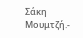Σάκη Μουμτζή.-